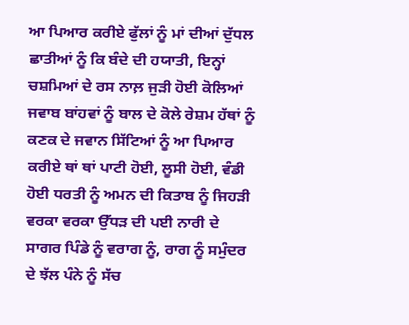ਆ ਪਿਆਰ ਕਰੀਏ ਫੁੱਲਾਂ ਨੂੰ ਮਾਂ ਦੀਆਂ ਦੁੱਧਲ ਛਾਤੀਆਂ ਨੂੰ ਕਿ ਬੰਦੇ ਦੀ ਹਯਾਤੀ, ਇਨ੍ਹਾਂ ਚਸ਼ਮਿਆਂ ਦੇ ਰਸ ਨਾਲ਼ ਜੁੜੀ ਹੋਈ ਕੋਲਿਆਂ ਜਵਾਬ ਬਾਂਹਵਾਂ ਨੂੰ ਬਾਲ ਦੇ ਕੋਲੇ ਰੇਸ਼ਮ ਹੱਥਾਂ ਨੂੰ ਕਣਕ ਦੇ ਜਵਾਨ ਸਿੱਟਿਆਂ ਨੂੰ ਆ ਪਿਆਰ ਕਰੀਏ ਥਾਂ ਥਾਂ ਪਾਟੀ ਹੋਈ, ਲੂਸੀ ਹੋਈ, ਵੰਡੀ ਹੋਈ ਧਰਤੀ ਨੂੰ ਅਮਨ ਦੀ ਕਿਤਾਬ ਨੂੰ ਜਿਹੜੀ ਵਰਕਾ ਵਰਕਾ ਉੱਧੜ ਦੀ ਪਈ ਨਾਰੀ ਦੇ ਸਾਗਰ ਪਿੰਡੇ ਨੂੰ ਵਰਾਗ ਨੂੰ, ਰਾਗ ਨੂੰ ਸਮੁੰਦਰ ਦੇ ਝੱਲ ਪੰਨੇ ਨੂੰ ਸੱਚ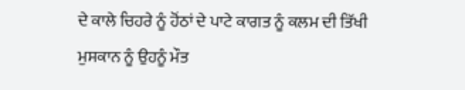ਦੇ ਕਾਲੇ ਚਿਹਰੇ ਨੂੰ ਹੋਂਠਾਂ ਦੇ ਪਾਟੇ ਕਾਗਤ ਨੂੰ ਕਲਮ ਦੀ ਤਿੱਖੀ ਮੁਸਕਾਨ ਨੂੰ ਉਹਨੂੰ ਮੌਤ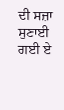ਦੀ ਸਜ਼ਾ ਸੁਣਾਈ ਗਈ ਏ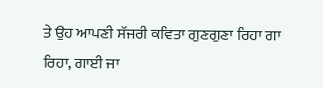ਤੇ ਉਹ ਆਪਣੀ ਸੱਜਰੀ ਕਵਿਤਾ ਗੁਣਗੁਣਾ ਰਿਹਾ ਗਾ ਰਿਹਾ, ਗਾਈ ਜਾ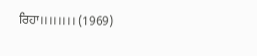ਰਿਹਾ।।।।।।।। (1969)